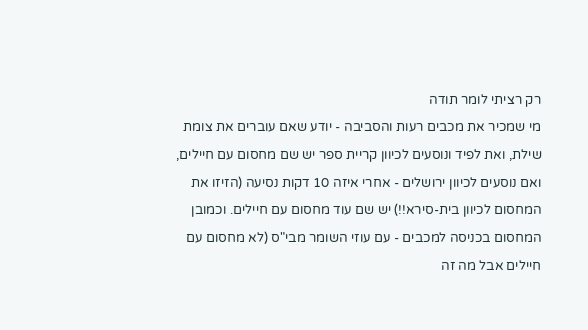רק רציתי לומר תודה
מי שמכיר את מכבים רעות והסביבה - יודע שאם עוברים את צומת שילת, ואת לפיד ונוסעים לכיוון קריית ספר יש שם מחסום עם חיילים, ואם נוסעים לכיוון ירושלים - אחרי איזה 10 דקות נסיעה (הזיזו את המחסום לכיוון בית-סירא!!) יש שם עוד מחסום עם חיילים. וכמובן המחסום בכניסה למכבים - עם עוזי השומר מבי"ס (לא מחסום עם חיילים אבל מה זה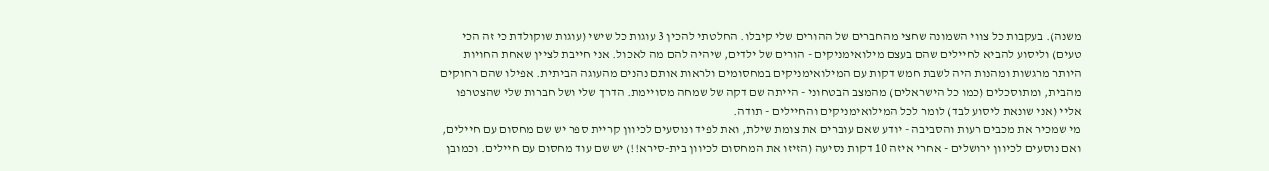משנה). בעקבות כל צווי השמונה שחצי מהחברים של ההורים שלי קיבלו. החלטתי להכין 3 עוגות כל שישי (עוגות שוקולדת כי זה הכי טעים) וליסוע להביא לחיילים שהם בעצם מילואימניקים - הורים של ילדים, שיהיה להם מה לאכול. אני חייבת לציין שאחת החויות היותר מרגשות ומהנות היה לשבת חמש דקות עם המילואימניקים במחסומים ולראות אותם נהנים מהעוגה הביתית. אפילו שהם רחוקים מהבית, ומתוסכלים (כמו כל הישראלים) מהמצב הבטחוני - הייתה שם דקה של שמחה מסויימת. הדרך שלי ושל חברות שלי שהצטרפו אליי (אני שונאת ליסוע לבד) לומר לכל המילואימניקים והחיילים - תודה.
מי שמכיר את מכבים רעות והסביבה - יודע שאם עוברים את צומת שילת, ואת לפיד ונוסעים לכיוון קריית ספר יש שם מחסום עם חיילים, ואם נוסעים לכיוון ירושלים - אחרי איזה 10 דקות נסיעה (הזיזו את המחסום לכיוון בית-סירא!!) יש שם עוד מחסום עם חיילים. וכמובן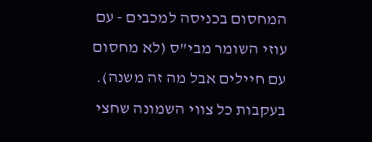המחסום בכניסה למכבים - עם עוזי השומר מבי"ס (לא מחסום עם חיילים אבל מה זה משנה). בעקבות כל צווי השמונה שחצי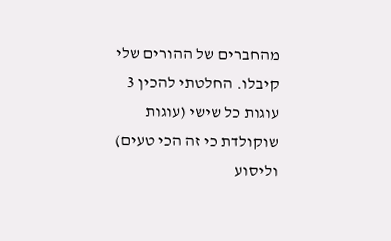מהחברים של ההורים שלי קיבלו. החלטתי להכין 3 עוגות כל שישי (עוגות שוקולדת כי זה הכי טעים) וליסוע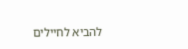להביא לחיילים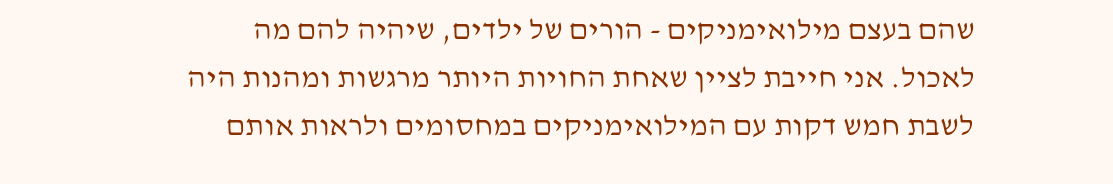שהם בעצם מילואימניקים - הורים של ילדים, שיהיה להם מה לאכול. אני חייבת לציין שאחת החויות היותר מרגשות ומהנות היה לשבת חמש דקות עם המילואימניקים במחסומים ולראות אותם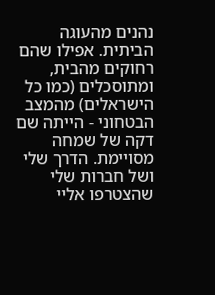נהנים מהעוגה הביתית. אפילו שהם רחוקים מהבית, ומתוסכלים (כמו כל הישראלים) מהמצב הבטחוני - הייתה שם דקה של שמחה מסויימת. הדרך שלי ושל חברות שלי שהצטרפו אליי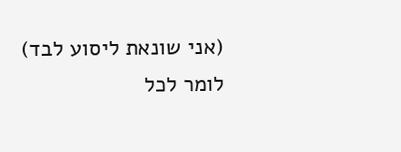(אני שונאת ליסוע לבד) לומר לכל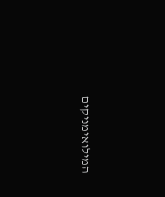המילואימניקים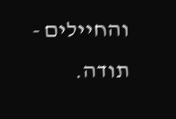והחיילים - תודה.